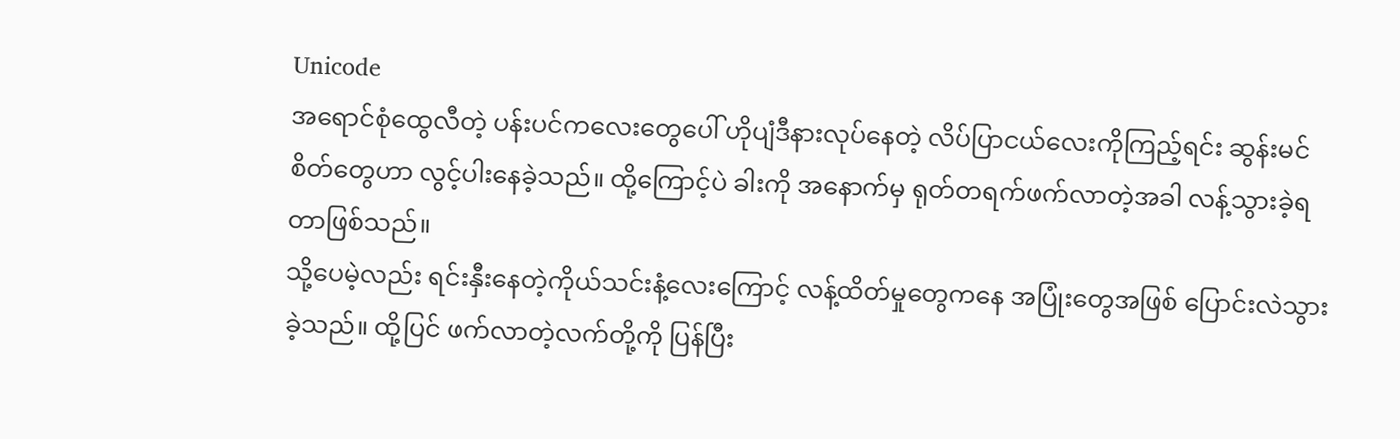Unicode
အရောင်စုံထွေလီတဲ့ ပန်းပင်ကလေးတွေပေါ် ဟိုပျံဒီနားလုပ်နေတဲ့ လိပ်ပြာငယ်လေးကိုကြည့်ရင်း ဆွန်းမင်စိတ်တွေဟာ လွင့်ပါးနေခဲ့သည်။ ထို့ကြောင့်ပဲ ခါးကို အနောက်မှ ရုတ်တရက်ဖက်လာတဲ့အခါ လန့်သွားခဲ့ရတာဖြစ်သည်။
သို့ပေမဲ့လည်း ရင်းနှီးနေတဲ့ကိုယ်သင်းနံ့လေးကြောင့် လန့်ထိတ်မှုတွေကနေ အပြုံးတွေအဖြစ် ပြောင်းလဲသွားခဲ့သည်။ ထို့ပြင် ဖက်လာတဲ့လက်တို့ကို ပြန်ပြီး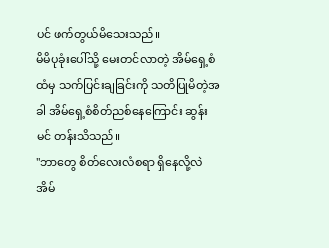ပင် ဖက်တွယ်မိသေးသည်။
မိမိပုခုံးပေါ်သို့ မေးတင်လာတဲ့ အိမ်ရှေ့စံထံမှ သက်ပြင်းချခြင်းကို သတိပြုမိတဲ့အခါ အိမ်ရှေ့စံစိတ်ညစ်နေကြောင်း ဆွန်းမင် တန်းသိသည်။
"ဘာတွေ စိတ်လေးလံစရာ ရှိနေလို့လဲ အိမ်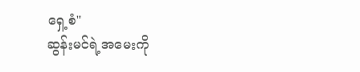ရှေ့စံ"
ဆွန်းမင်ရဲ့အမေးကို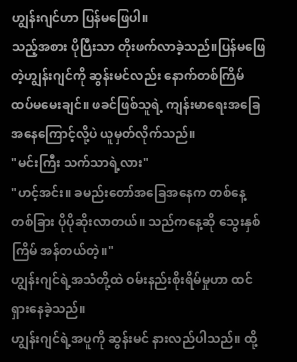ဟျွန်းဂျင်ဟာ ပြန်မဖြေပါ။
သည့်အစား ပိုပြီးသာ တိုးဖက်လာခဲ့သည်။ပြန်မဖြေတဲ့ဟျွန်းဂျင်ကို ဆွန်းမင်လည်း နောက်တစ်ကြိမ် ထပ်မမေးချင်။ ဖခင်ဖြစ်သူရဲ့ ကျန်းမာရေးအခြေအနေကြောင့်လို့ပဲ ယူမှတ်လိုက်သည်။
"မင်းကြီး သက်သာရဲ့လား"
"ဟင့်အင်း။ ခမည်းတော်အခြေအနေက တစ်နေ့တစ်ခြား ပိုပိုဆိုးလာတယ်။ သည်ကနေ့ဆို သွေးနှစ်ကြိမ် အန်တယ်တဲ့။"
ဟျွန်းဂျင်ရဲ့အသံတို့ထဲ ဝမ်းနည်းစိုးရိမ်မှုဟာ ထင်ရှားနေခဲ့သည်။
ဟျွန်းဂျင်ရဲ့အပူကို ဆွန်းမင် နားလည်ပါသည်။ ထို့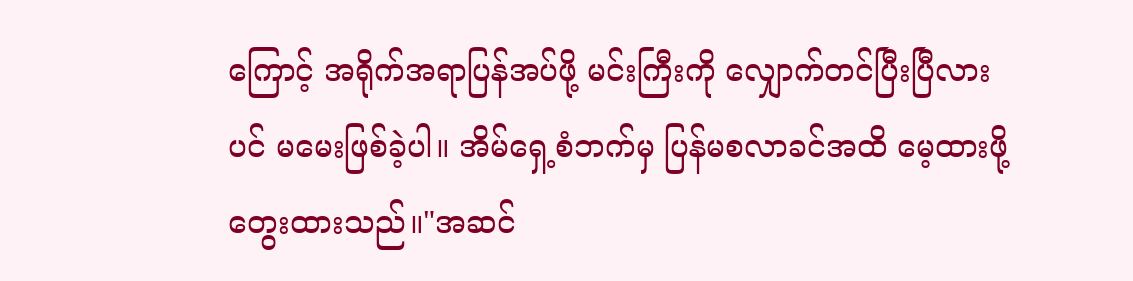ကြောင့် အရိုက်အရာပြန်အပ်ဖို့ မင်းကြီးကို လျှောက်တင်ပြီးပြီလားပင် မမေးဖြစ်ခဲ့ပါ။ အိမ်ရှေ့စံဘက်မှ ပြန်မစလာခင်အထိ မေ့ထားဖို့ တွေးထားသည်။"အဆင်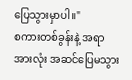ပြေသွားမှာပါ။"
စကားတစ်ခွန်းနဲ့ အရာအားလုံး အဆင်ပြေမသွား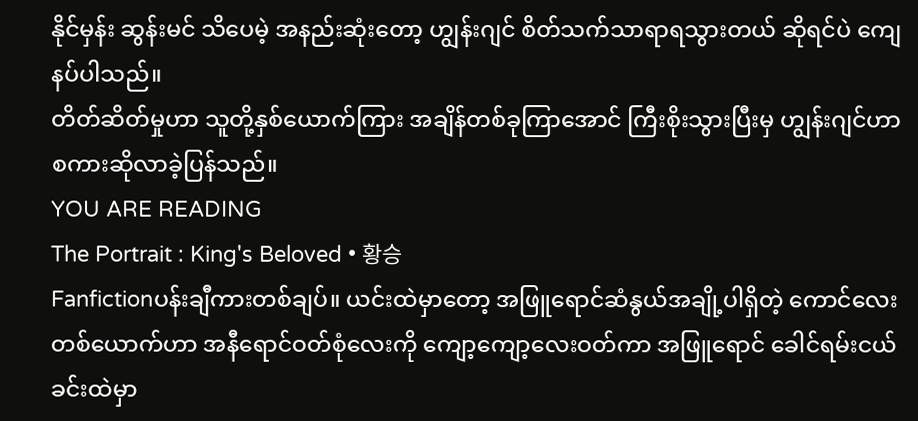နိုင်မှန်း ဆွန်းမင် သိပေမဲ့ အနည်းဆုံးတော့ ဟျွန်းဂျင် စိတ်သက်သာရာရသွားတယ် ဆိုရင်ပဲ ကျေနပ်ပါသည်။
တိတ်ဆိတ်မှုဟာ သူတို့နှစ်ယောက်ကြား အချိန်တစ်ခုကြာအောင် ကြီးစိုးသွားပြီးမှ ဟျွန်းဂျင်ဟာ စကားဆိုလာခဲ့ပြန်သည်။
YOU ARE READING
The Portrait : King's Beloved • 황승
Fanfictionပန်းချီကားတစ်ချပ်။ ယင်းထဲမှာတော့ အဖြူရောင်ဆံနွယ်အချို့ပါရှိတဲ့ ကောင်လေးတစ်ယောက်ဟာ အနီရောင်ဝတ်စုံလေးကို ကျော့ကျော့လေးဝတ်ကာ အဖြူရောင် ခေါင်ရမ်းငယ်ခင်းထဲမှာ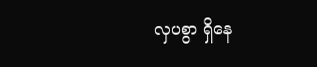လှပစွာ ရှိနေ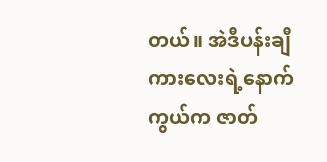တယ်။ အဲဒီပန်းချီကားလေးရဲ့နောက်ကွယ်က ဇာတ်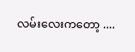လမ်းလေးကတော့ ....